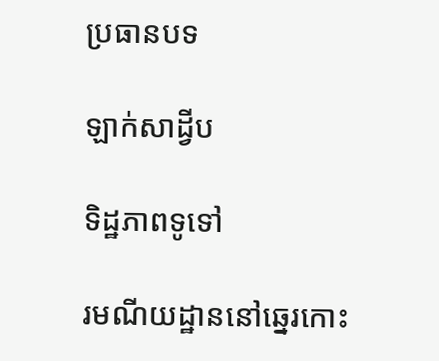ប្រធានបទ

ឡាក់សាដ្វីប

ទិដ្ឋភាពទូទៅ

រមណីយដ្ឋាននៅឆ្នេរកោះ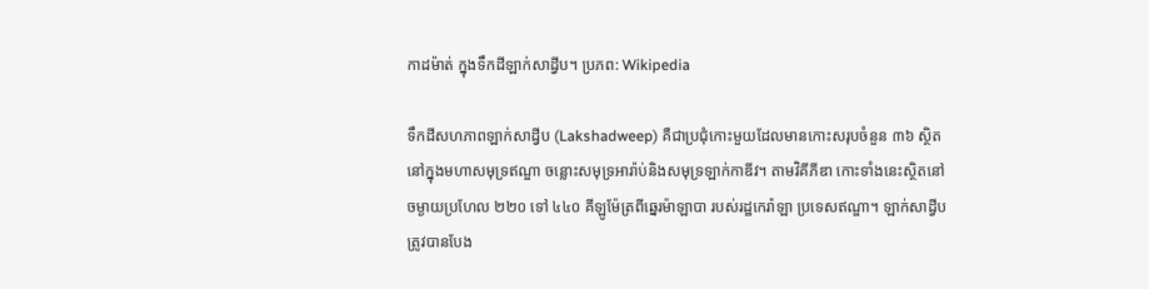កាដម៉ាត់ ក្នុងទឹកដីឡាក់សាដ្វីប។ ប្រភព: Wikipedia

ទឹកដីសហភាពឡាក់សាដ្វីប (Lakshadweep) គឺជាប្រជុំកោះមួយដែលមានកោះសរុបចំនួន ៣៦ ស្ថិតនៅក្នុងមហាសមុទ្រឥណ្ឌា ចន្លោះសមុទ្រអារ៉ាប់និងសមុទ្រឡាក់កាឌីវ។ តាមវិគីភីឌា កោះទាំងនេះស្ថិតនៅចម្ងាយប្រហែល ២២០ ទៅ ៤៤០ គីឡូម៉ែត្រពីឆ្នេរម៉ាឡាបា របស់រដ្ឋកេរ៉ាឡា ប្រទេសឥណ្ឌា។ ឡាក់សាដ្វីបត្រូវបានបែង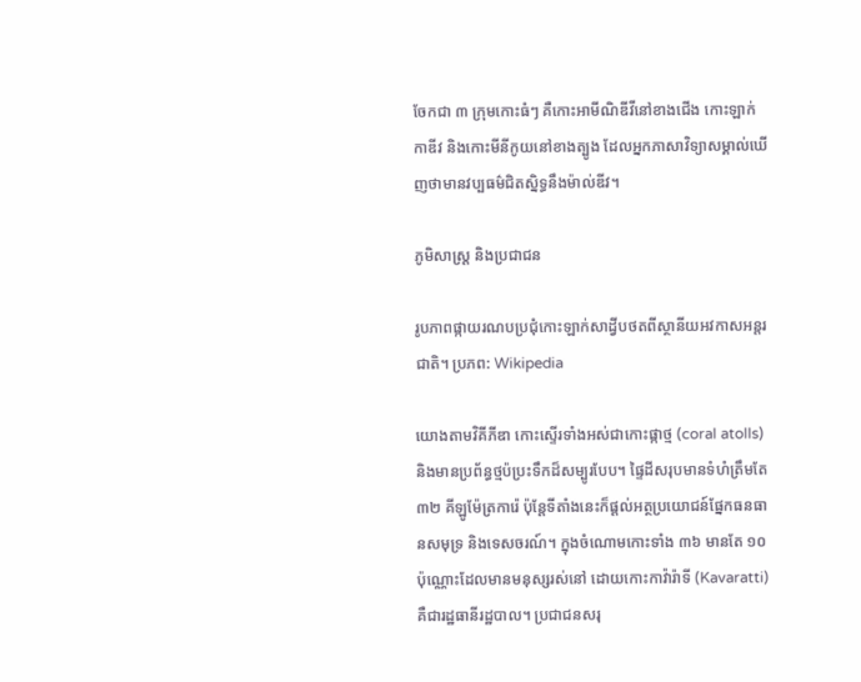ចែកជា ៣ ក្រុមកោះធំៗ គឺកោះអាមីណិឌីវីនៅខាងជើង កោះឡាក់កាឌីវ និងកោះមីនីកូយនៅខាងត្បូង ដែលអ្នកភាសាវិទ្យាសម្គាល់ឃើញថាមានវប្បធម៌ជិតស្និទ្ធនឹងម៉ាល់ឌីវ។

ភូមិសាស្ត្រ និងប្រជាជន

រូបភាពផ្កាយរណបប្រជុំកោះឡាក់សាដ្វីបថតពីស្ថានីយអវកាសអន្តរជាតិ។ ប្រភព: Wikipedia

យោងតាមវិគីភីឌា កោះស្ទើរទាំងអស់ជាកោះផ្កាថ្ម (coral atolls) និងមានប្រព័ន្ធថ្មប៉ប្រះទឹកដ៏សម្បូរបែប។ ផ្ទៃដីសរុបមានទំហំត្រឹមតែ ៣២ គីឡូម៉ែត្រការ៉េ ប៉ុន្តែទីតាំងនេះក៏ផ្តល់អត្ថប្រយោជន៍ផ្នែកធនធានសមុទ្រ និងទេសចរណ៍។ ក្នុងចំណោមកោះទាំង ៣៦ មានតែ ១០ ប៉ុណ្ណោះដែលមានមនុស្សរស់នៅ ដោយកោះកាវ៉ារ៉ាទី (Kavaratti) គឺជារដ្ឋធានីរដ្ឋបាល។ ប្រជាជនសរុ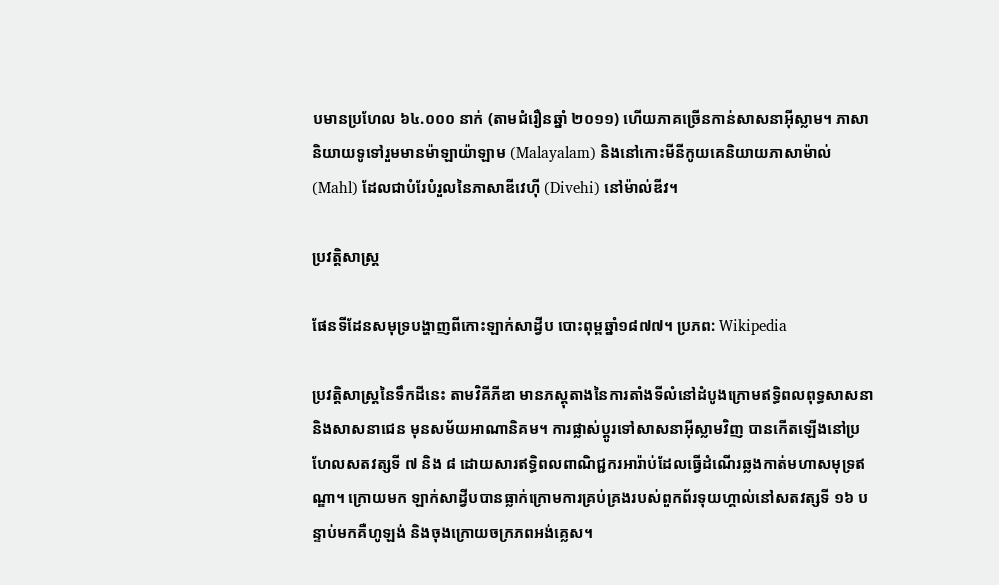បមានប្រហែល ៦៤.០០០ នាក់ (តាមជំរឿនឆ្នាំ ២០១១) ហើយភាគច្រើនកាន់សាសនាអ៊ីស្លាម។ ភាសានិយាយទូទៅរួមមានម៉ាឡាយ៉ាឡាម (Malayalam) និងនៅកោះមីនីកូយគេនិយាយភាសាម៉ាល់ (Mahl) ដែលជាបំរែបំរួលនៃភាសាឌីវេហ៊ី (Divehi) នៅម៉ាល់ឌីវ។

ប្រវត្តិសាស្ត្រ

ផែនទីដែនសមុទ្របង្ហាញពីកោះឡាក់សាដ្វីប បោះពុម្ពឆ្នាំ១៨៧៧។ ប្រភព: Wikipedia

ប្រវត្តិសាស្ត្រនៃទឹកដីនេះ តាមវិគីភីឌា មានភស្តុតាងនៃការតាំងទីលំនៅដំបូងក្រោមឥទ្ធិពលពុទ្ធសាសនា និងសាសនាជេន មុនសម័យអាណានិគម។ ការផ្លាស់ប្តូរទៅសាសនាអ៊ីស្លាមវិញ បានកើតឡើងនៅប្រហែលសតវត្សទី ៧ និង ៨ ដោយសារឥទ្ធិពលពាណិជ្ជករអារ៉ាប់ដែលធ្វើដំណើរឆ្លងកាត់មហាសមុទ្រឥណ្ឌា។ ក្រោយមក ឡាក់សាដ្វីបបានធ្លាក់ក្រោមការគ្រប់គ្រងរបស់ពួកព័រទុយហ្គាល់នៅសតវត្សទី ១៦ បន្ទាប់មកគឺហូឡង់ និងចុងក្រោយចក្រភពអង់គ្លេស។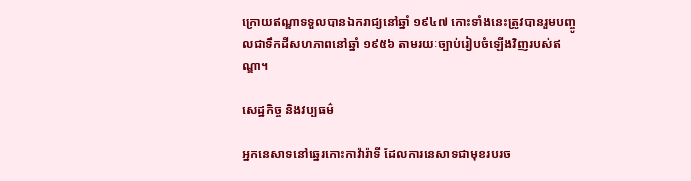ក្រោយឥណ្ឌាទទួលបានឯករាជ្យនៅឆ្នាំ ១៩៤៧ កោះទាំងនេះត្រូវបានរួមបញ្ចូលជាទឹកដីសហភាពនៅឆ្នាំ ១៩៥៦ តាមរយៈច្បាប់រៀបចំឡើងវិញរបស់ឥណ្ឌា។

សេដ្ឋកិច្ច និងវប្បធម៌

អ្នកនេសាទនៅឆ្នេរកោះកាវ៉ារ៉ាទី ដែលការនេសាទជាមុខរបរច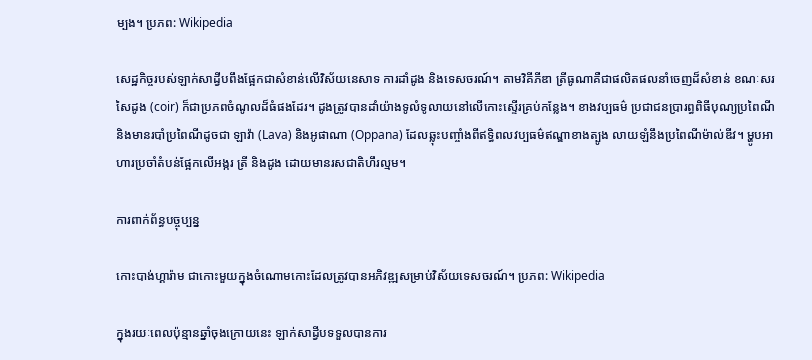ម្បង។ ប្រភព: Wikipedia

សេដ្ឋកិច្ចរបស់ឡាក់សាដ្វីបពឹងផ្អែកជាសំខាន់លើវិស័យនេសាទ ការដាំដូង និងទេសចរណ៍។ តាមវិគីភីឌា ត្រីធូណាគឺជាផលិតផលនាំចេញដ៏សំខាន់ ខណៈសរសៃដូង (coir) ក៏ជាប្រភពចំណូលដ៏ធំផងដែរ។ ដូងត្រូវបានដាំយ៉ាងទូលំទូលាយនៅលើកោះស្ទើរគ្រប់កន្លែង។ ខាងវប្បធម៌ ប្រជាជនប្រារព្ធពិធីបុណ្យប្រពៃណី និងមានរបាំប្រពៃណីដូចជា ឡាវ៉ា (Lava) និងអូផាណា (Oppana) ដែលឆ្លុះបញ្ចាំងពីឥទ្ធិពលវប្បធម៌ឥណ្ឌាខាងត្បូង លាយឡំនឹងប្រពៃណីម៉ាល់ឌីវ។ ម្ហូបអាហារប្រចាំតំបន់ផ្អែកលើអង្ករ ត្រី និងដូង ដោយមានរសជាតិហឹរល្មម។

ការពាក់ព័ន្ធបច្ចុប្បន្ន

កោះបាង់ហ្គារ៉ាម ជាកោះមួយក្នុងចំណោមកោះដែលត្រូវបានអភិវឌ្ឍសម្រាប់វិស័យទេសចរណ៍។ ប្រភព: Wikipedia

ក្នុងរយៈពេលប៉ុន្មានឆ្នាំចុងក្រោយនេះ ឡាក់សាដ្វីបទទួលបានការ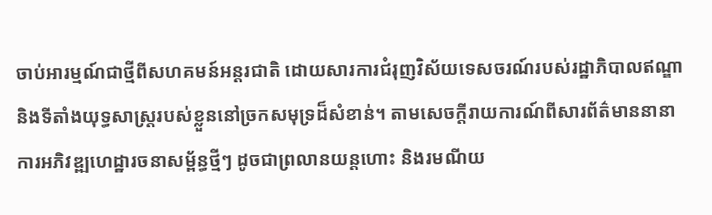ចាប់អារម្មណ៍ជាថ្មីពីសហគមន៍អន្តរជាតិ ដោយសារការជំរុញវិស័យទេសចរណ៍របស់រដ្ឋាភិបាលឥណ្ឌា និងទីតាំងយុទ្ធសាស្ត្ររបស់ខ្លួននៅច្រកសមុទ្រដ៏សំខាន់។ តាមសេចក្តីរាយការណ៍ពីសារព័ត៌មាននានា ការអភិវឌ្ឍហេដ្ឋារចនាសម្ព័ន្ធថ្មីៗ ដូចជាព្រលានយន្តហោះ និងរមណីយ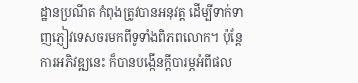ដ្ឋានប្រណីត កំពុងត្រូវបានអនុវត្ត ដើម្បីទាក់ទាញភ្ញៀវទេសចរមកពីទូទាំងពិភពលោក។ ប៉ុន្តែការអភិវឌ្ឍនេះ ក៏បានបង្កើនក្តីបារម្ភអំពីផល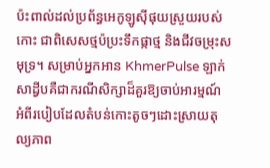ប៉ះពាល់ដល់ប្រព័ន្ធអេកូឡូស៊ីផុយស្រួយរបស់កោះ ជាពិសេសថ្មប៉ប្រះទឹកផ្កាថ្ម និងជីវចម្រុះសមុទ្រ។ សម្រាប់អ្នកអាន KhmerPulse ឡាក់សាដ្វីបគឺជាករណីសិក្សាដ៏គួរឱ្យចាប់អារម្មណ៍ អំពីរបៀបដែលតំបន់កោះតូចៗដោះស្រាយតុល្យភាព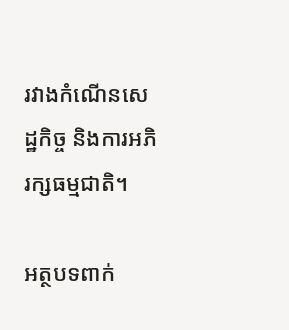រវាងកំណើនសេដ្ឋកិច្ច និងការអភិរក្សធម្មជាតិ។

អត្ថបទពាក់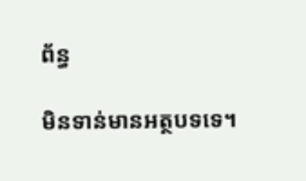ព័ន្ធ

មិនទាន់មានអត្ថបទទេ។